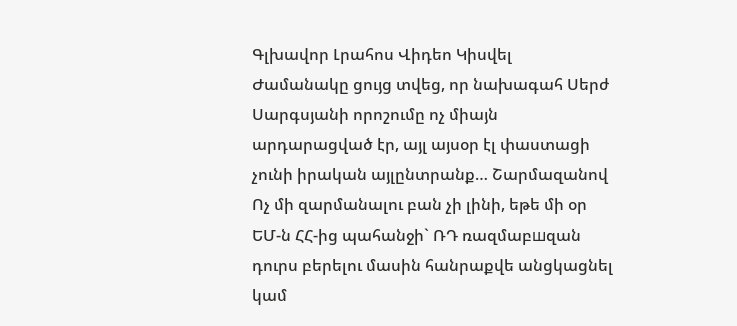Գլխավոր Լրահոս Վիդեո Կիսվել
Ժամանակը ցույց տվեց, որ նախագահ Սերժ Սարգսյանի որոշումը ոչ միայն արդարացված էր, այլ այսօր էլ փաստացի չունի իրական այլընտրանք… Շարմազանով Ոչ մի զարմանալու բան չի լինի, եթե մի օր ԵՄ-ն ՀՀ-ից պահանջի` ՌԴ ռազմաբшզան դուրս բերելու մասին հանրաքվե անցկացնել կամ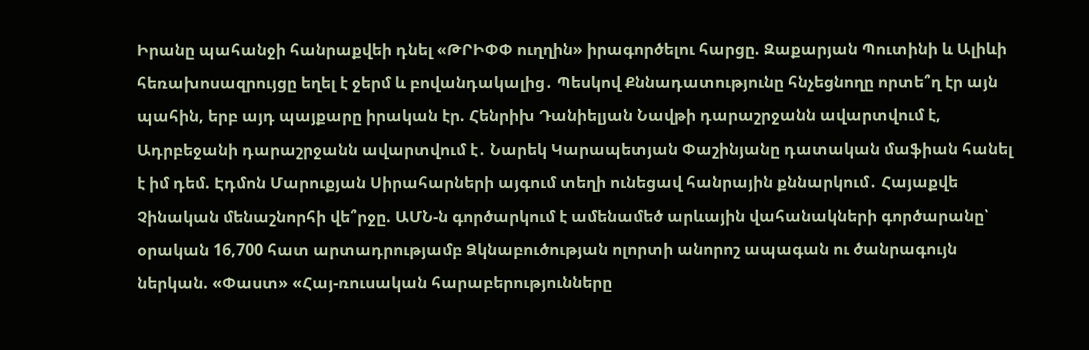Իրանը պահանջի հանրաքվեի դնել «ԹՐԻՓՓ ուղղին» իրագործելու հարցը. Զաքարյան Պուտինի և Ալիևի հեռախոսազրույցը եղել է ջերմ և բովանդակալից․ Պեսկով Քննադատությունը հնչեցնողը որտե՞ղ էր այն պահին, երբ այդ պայքարը իրական էր. Հենրիխ Դանիելյան Նավթի դարաշրջանն ավարտվում է, Ադրբեջանի դարաշրջանն ավարտվում է․ Նարեկ Կարապետյան Փաշինյանը դատական մաֆիան հանել է իմ դեմ. Էդմոն Մարուքյան Սիրահարների այգում տեղի ունեցավ հանրային քննարկում․ Հայաքվե Չինական մենաշնորհի վե՞րջը. ԱՄՆ-ն գործարկում է ամենամեծ արևային վահանակների գործարանը՝ օրական 16,700 հատ արտադրությամբ Ձկնաբուծության ոլորտի անորոշ ապագան ու ծանրագույն ներկան. «Փաստ» «Հայ-ռուսական հարաբերությունները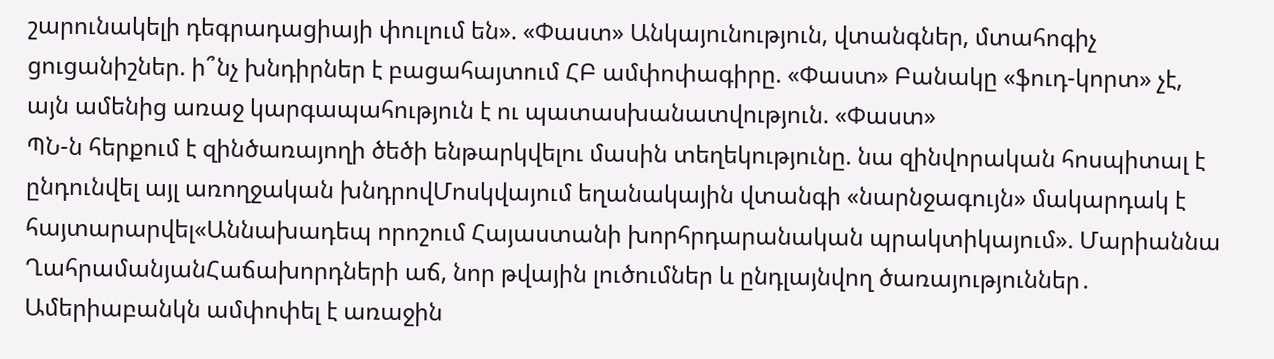շարունակելի դեգրադացիայի փուլում են». «Փաստ» Անկայունություն, վտանգներ, մտահոգիչ ցուցանիշներ. ի՞նչ խնդիրներ է բացահայտում ՀԲ ամփոփագիրը. «Փաստ» Բանակը «ֆուդ-կորտ» չէ, այն ամենից առաջ կարգապահություն է ու պատասխանատվություն. «Փաստ»
ՊՆ-ն հերքում է զինծառայողի ծեծի ենթարկվելու մասին տեղեկությունը. նա զինվորական հոսպիտալ է ընդունվել այլ առողջական խնդրովՄոսկվայում եղանակային վտանգի «նարնջագույն» մակարդակ է հայտարարվել«Աննախադեպ որոշում Հայաստանի խորհրդարանական պրակտիկայում». Մարիաննա ՂահրամանյանՀաճախորդների աճ, նոր թվային լուծումներ և ընդլայնվող ծառայություններ․ Ամերիաբանկն ամփոփել է առաջին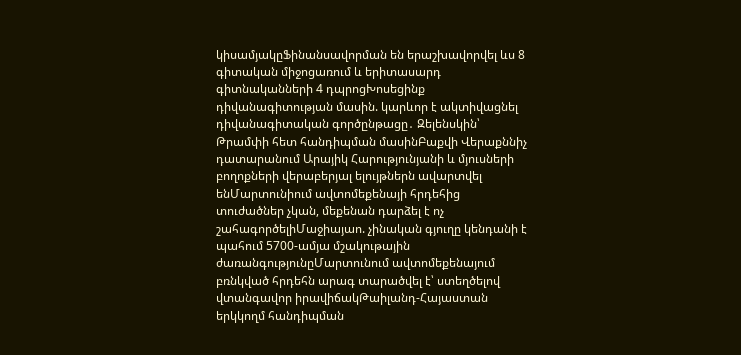կիսամյակըՖինանսավորման են երաշխավորվել ևս 8 գիտական միջոցառում և երիտասարդ գիտնականների 4 դպրոցԽոսեցինք դիվանագիտության մասին. կարևոր է ակտիվացնել դիվանագիտական գործընթացը․ Զելենսկին՝ Թրամփի հետ հանդիպման մասինԲաքվի Վերաքննիչ դատարանում Արայիկ Հարությունյանի և մյուսների բողոքների վերաբերյալ ելույթներն ավարտվել ենՄարտունիում ավտոմեքենայի հրդեհից տուժածներ չկան, մեքենան դարձել է ոչ շահագործելիՄաջիայաո. չինական գյուղը կենդանի է պահում 5700-ամյա մշակութային ժառանգությունըՄարտունում ավտոմեքենայում բռնկված հրդեհն արագ տարածվել է՝ ստեղծելով վտանգավոր իրավիճակԹաիլանդ-Հայաստան երկկողմ հանդիպման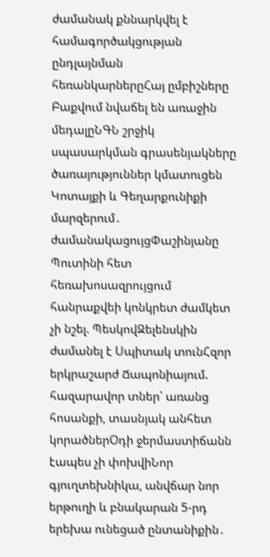ժամանակ քննարկվել է համագործակցության ընդլայնման հեռանկարներըՀայ ըմբիշները Բաքվում նվաճել են առաջին մեդալըՆԳՆ շրջիկ սպասարկման գրասենյակները ծառայություններ կմատուցեն Կոտայքի և Գեղարքունիքի մարզերում․ ժամանակացույցՓաշինյանը Պուտինի հետ հեռախոսազրույցում հանրաքվեի կոնկրետ ժամկետ չի նշել. ՊեսկովԶելենսկին ժամանել է Սպիտակ տունՀզոր երկրաշարժ Ճապոնիայում. հազարավոր տներ՝ առանց հոսանքի, տասնյակ անհետ կորածներՕդի ջերմաստիճանն էապես չի փոխվիՆոր գյուղտեխնիկա, անվճար նոր երթուղի և բնակարան 5-րդ երեխա ունեցած ընտանիքին․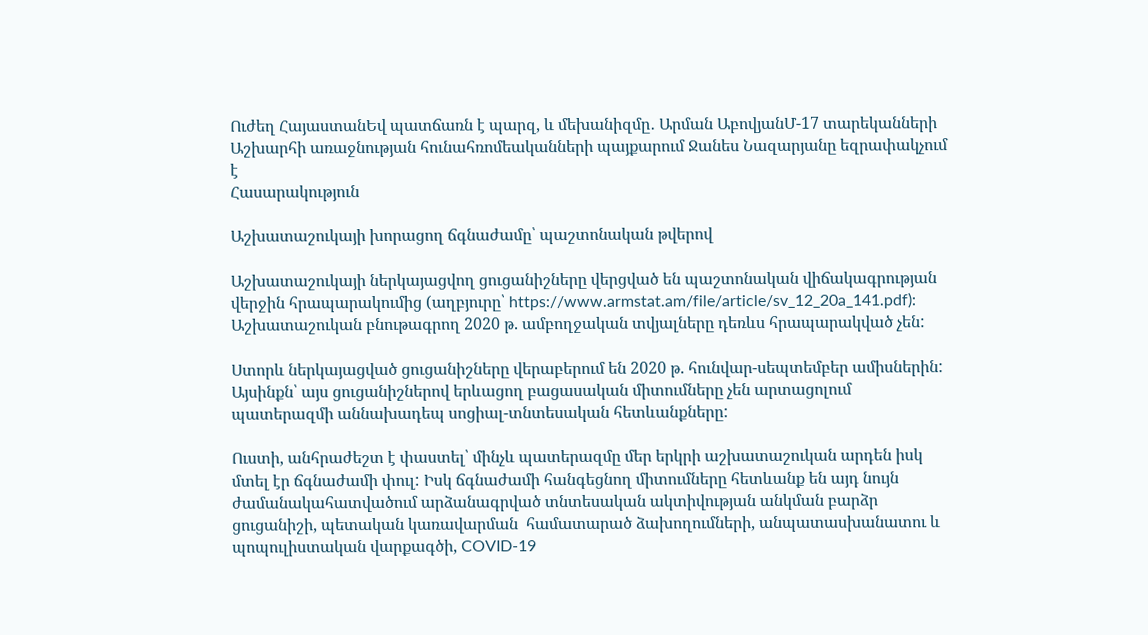Ուժեղ ՀայաստանԵվ պատճառն է պարզ, և մեխանիզմը․ Արման ԱբովյանՄ-17 տարեկանների Աշխարհի առաջնության հունահռոմեականների պայքարում Ջանես Նազարյանը եզրափակչում է
Հասարակություն

Աշխատաշուկայի խորացող ճգնաժամը՝ պաշտոնական թվերով

Աշխատաշուկայի ներկայացվող ցուցանիշները վերցված են պաշտոնական վիճակագրության վերջին հրապարակումից (աղբյուրը՝ https://www.armstat.am/file/article/sv_12_20a_141.pdf): Աշխատաշուկան բնութագրող 2020 թ. ամբողջական տվյալները դեռևս հրապարակված չեն:

Ստորև ներկայացված ցուցանիշները վերաբերում են 2020 թ. հունվար-սեպտեմբեր ամիսներին: Այսինքն՝ այս ցուցանիշներով երևացող բացասական միտումները չեն արտացոլում պատերազմի աննախադեպ սոցիալ-տնտեսական հետևանքները:

Ուստի, անհրաժեշտ է փաստել՝ մինչև պատերազմը մեր երկրի աշխատաշուկան արդեն իսկ մտել էր ճգնաժամի փուլ: Իսկ ճգնաժամի հանգեցնող միտումները հետևանք են այդ նույն ժամանակահատվածում արձանագրված տնտեսական ակտիվության անկման բարձր ցուցանիշի, պետական կառավարման  համատարած ձախողումների, անպատասխանատու և պոպուլիստական վարքագծի, COVID-19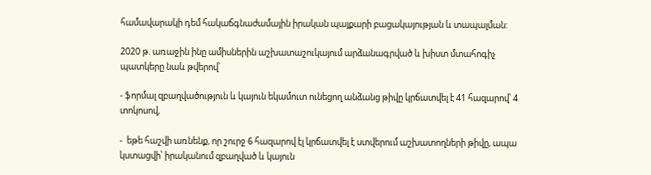համավարակի դեմ հակաճգնաժամային իրական պայքարի բացակայության և տապալման:

2020 թ. առաջին ինը ամիսներին աշխատաշուկայում արձանագրված և խիստ մտահոգիչ պատկերը նաև թվերով՝

- ֆորմալ զբաղվածություն և կայուն եկամուտ ունեցող անձանց թիվը կրճատվել է 41 հազարով՝ 4 տոկոսով,

-  եթե հաշվի առնենք, որ շուրջ 6 հազարով էլ կրճատվել է ստվերում աշխատողների թիվը, ապա կստացվի՝ իրականում զբաղված և կայուն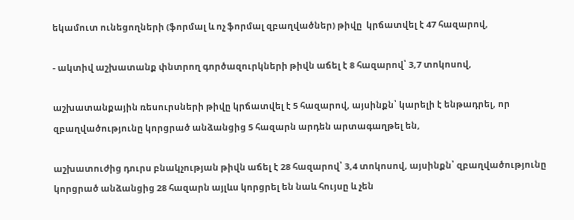եկամուտ ունեցողների (ֆորմալ և ոչ ֆորմալ զբաղվածներ) թիվը  կրճատվել է 47 հազարով,

- ակտիվ աշխատանք փնտրող գործազուրկների թիվն աճել է 8 հազարով՝ 3,7 տոկոսով,

աշխատանքային ռեսուրսների թիվը կրճատվել է 5 հազարով, այսինքն՝ կարելի է ենթադրել, որ զբաղվածությունը կորցրած անձանցից 5 հազարն արդեն արտագաղթել են,

աշխատուժից դուրս բնակչության թիվն աճել է 28 հազարով՝ 3,4 տոկոսով, այսինքն՝ զբաղվածությունը կորցրած անձանցից 28 հազարն այլևս կորցրել են նաև հույսը և չեն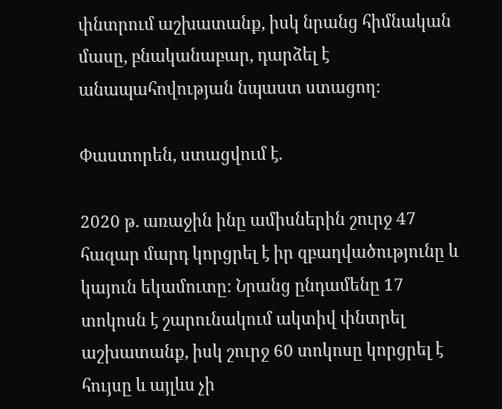փնտրում աշխատանք, իսկ նրանց հիմնական մասը, բնականաբար, դարձել է անապահովության նպաստ ստացող:

Փաստորեն, ստացվում է.

2020 թ. առաջին ինը ամիսներին շուրջ 47 հազար մարդ կորցրել է իր զբաղվածությունը և կայուն եկամուտը: Նրանց ընդամենը 17 տոկոսն է շարունակում ակտիվ փնտրել աշխատանք, իսկ շուրջ 60 տոկոսը կորցրել է հույսը և այլևս չի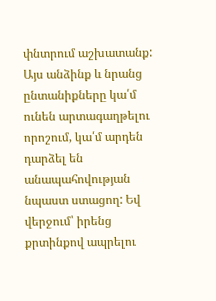փնտրում աշխատանք: Այս անձինք և նրանց ընտանիքները կա՛մ ունեն արտագաղթելու որոշում, կա՛մ արդեն դարձել են անապահովության նպաստ ստացող: Եվ վերջում՝ իրենց քրտինքով ապրելու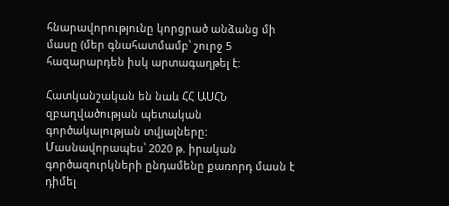հնարավորությունը կորցրած անձանց մի մասը (մեր գնահատմամբ՝ շուրջ 5 հազարարդեն իսկ արտագաղթել է:

Հատկանշական են նաև ՀՀ ԱՍՀՆ զբաղվածության պետական գործակալության տվյալները: Մասնավորապես՝ 2020 թ. իրական գործազուրկների ընդամենը քառորդ մասն է դիմել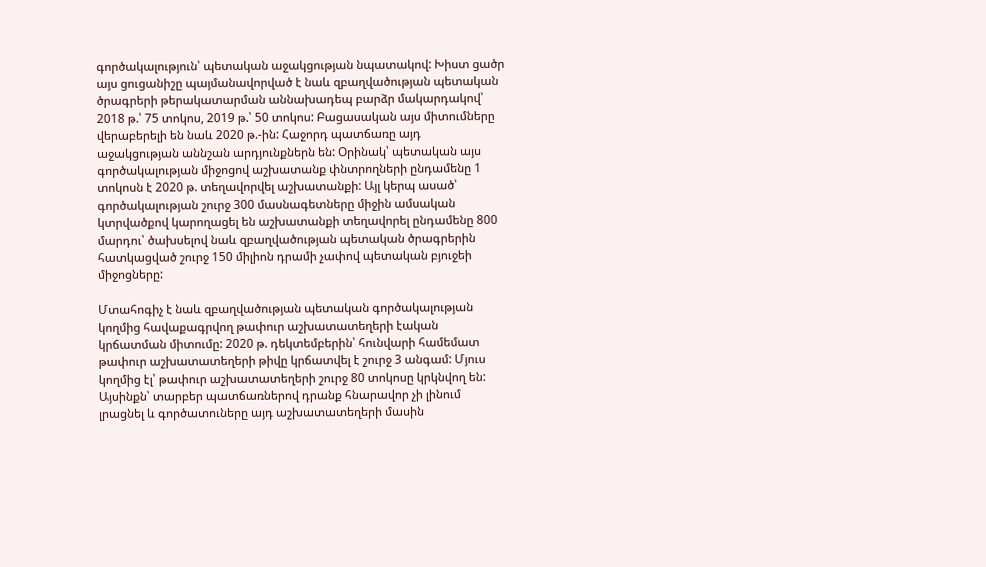գործակալություն՝ պետական աջակցության նպատակով: Խիստ ցածր այս ցուցանիշը պայմանավորված է նաև զբաղվածության պետական ծրագրերի թերակատարման աննախադեպ բարձր մակարդակով՝ 2018 թ.՝ 75 տոկոս, 2019 թ.՝ 50 տոկոս: Բացասական այս միտումները վերաբերելի են նաև 2020 թ.-ին: Հաջորդ պատճառը այդ աջակցության աննշան արդյունքներն են: Օրինակ՝ պետական այս գործակալության միջոցով աշխատանք փնտրողների ընդամենը 1 տոկոսն է 2020 թ. տեղավորվել աշխատանքի: Այլ կերպ ասած՝ գործակալության շուրջ 300 մասնագետները միջին ամսական կտրվածքով կարողացել են աշխատանքի տեղավորել ընդամենը 800 մարդու՝ ծախսելով նաև զբաղվածության պետական ծրագրերին հատկացված շուրջ 150 միլիոն դրամի չափով պետական բյուջեի միջոցները:

Մտահոգիչ է նաև զբաղվածության պետական գործակալության կողմից հավաքագրվող թափուր աշխատատեղերի էական կրճատման միտումը: 2020 թ. դեկտեմբերին՝ հունվարի համեմատ թափուր աշխատատեղերի թիվը կրճատվել է շուրջ 3 անգամ: Մյուս կողմից էլ՝ թափուր աշխատատեղերի շուրջ 80 տոկոսը կրկնվող են: Այսինքն՝ տարբեր պատճառներով դրանք հնարավոր չի լինում լրացնել և գործատուները այդ աշխատատեղերի մասին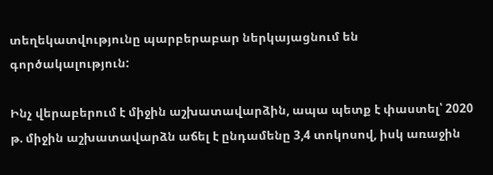տեղեկատվությունը պարբերաբար ներկայացնում են գործակալություն:

Ինչ վերաբերում է միջին աշխատավարձին, ապա պետք է փաստել՝ 2020 թ. միջին աշխատավարձն աճել է ընդամենը 3,4 տոկոսով, իսկ առաջին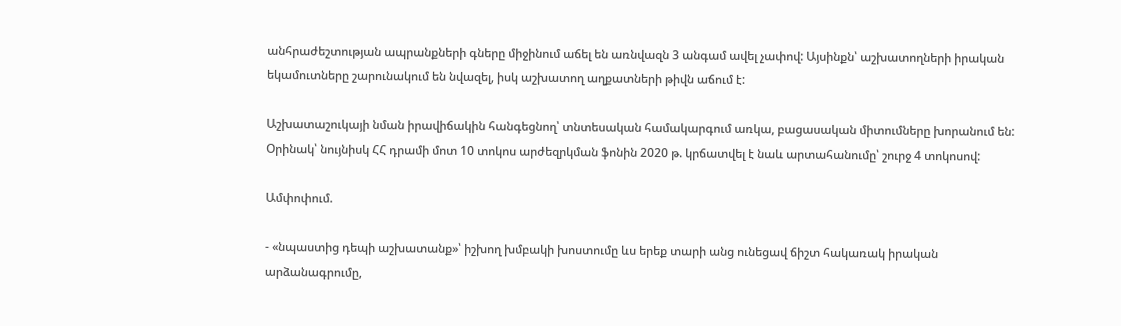անհրաժեշտության ապրանքների գները միջինում աճել են առնվազն 3 անգամ ավել չափով: Այսինքն՝ աշխատողների իրական եկամուտները շարունակում են նվազել, իսկ աշխատող աղքատների թիվն աճում է:

Աշխատաշուկայի նման իրավիճակին հանգեցնող՝ տնտեսական համակարգում առկա, բացասական միտումները խորանում են: Օրինակ՝ նույնիսկ ՀՀ դրամի մոտ 10 տոկոս արժեզրկման ֆոնին 2020 թ. կրճատվել է նաև արտահանումը՝ շուրջ 4 տոկոսով:

Ամփոփում.

- «նպաստից դեպի աշխատանք»՝ իշխող խմբակի խոստումը ևս երեք տարի անց ունեցավ ճիշտ հակառակ իրական արձանագրումը,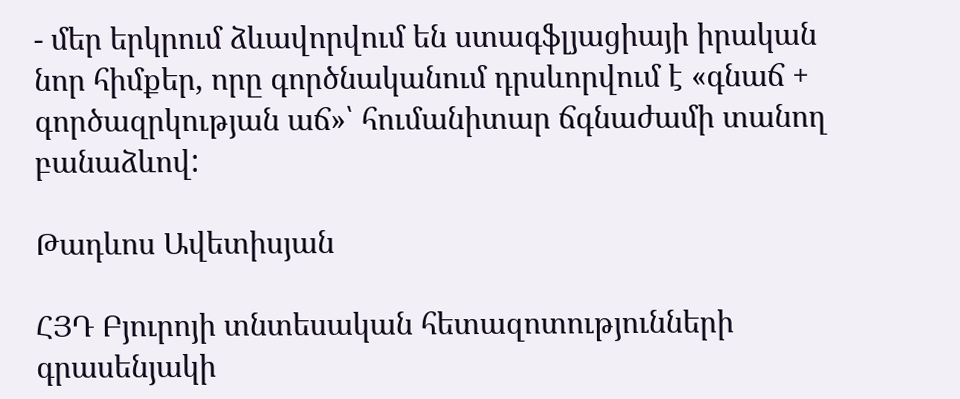- մեր երկրում ձևավորվում են ստագֆլյացիայի իրական նոր հիմքեր, որը գործնականում դրսևորվում է «գնաճ + գործազրկության աճ»՝ հումանիտար ճգնաժամի տանող բանաձևով:

Թադևոս Ավետիսյան

ՀՅԴ Բյուրոյի տնտեսական հետազոտությունների գրասենյակի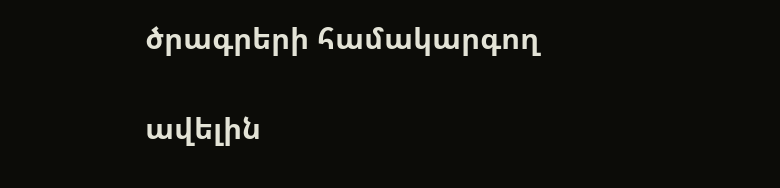ծրագրերի համակարգող

ավելին